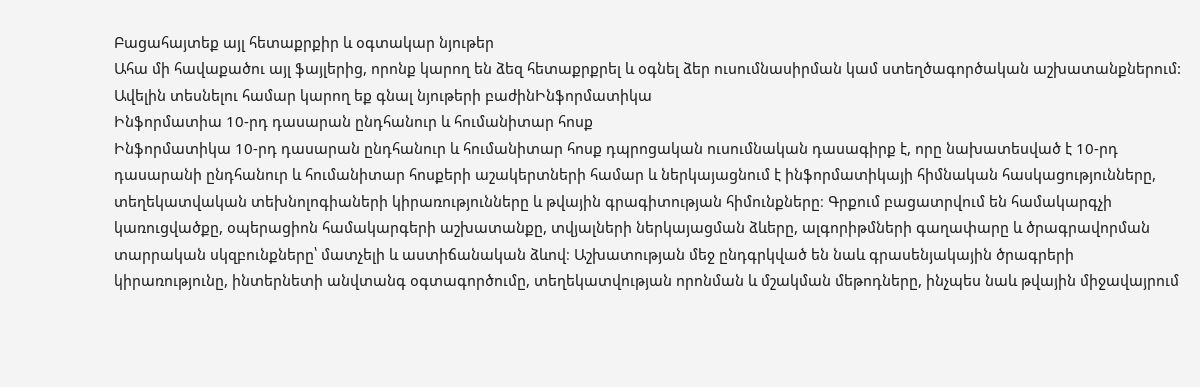Բացահայտեք այլ հետաքրքիր և օգտակար նյութեր
Ահա մի հավաքածու այլ ֆայլերից, որոնք կարող են ձեզ հետաքրքրել և օգնել ձեր ուսումնասիրման կամ ստեղծագործական աշխատանքներում: Ավելին տեսնելու համար կարող եք գնալ նյութերի բաժինԻնֆորմատիկա
Ինֆորմատիա 10-րդ դասարան ընդհանուր և հումանիտար հոսք
Ինֆորմատիկա 10-րդ դասարան ընդհանուր և հումանիտար հոսք դպրոցական ուսումնական դասագիրք է, որը նախատեսված է 10-րդ դասարանի ընդհանուր և հումանիտար հոսքերի աշակերտների համար և ներկայացնում է ինֆորմատիկայի հիմնական հասկացությունները, տեղեկատվական տեխնոլոգիաների կիրառությունները և թվային գրագիտության հիմունքները։ Գրքում բացատրվում են համակարգչի կառուցվածքը, օպերացիոն համակարգերի աշխատանքը, տվյալների ներկայացման ձևերը, ալգորիթմների գաղափարը և ծրագրավորման տարրական սկզբունքները՝ մատչելի և աստիճանական ձևով։ Աշխատության մեջ ընդգրկված են նաև գրասենյակային ծրագրերի կիրառությունը, ինտերնետի անվտանգ օգտագործումը, տեղեկատվության որոնման և մշակման մեթոդները, ինչպես նաև թվային միջավայրում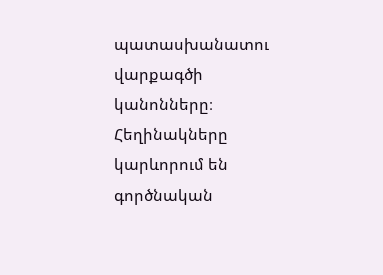պատասխանատու վարքագծի կանոնները։ Հեղինակները կարևորում են գործնական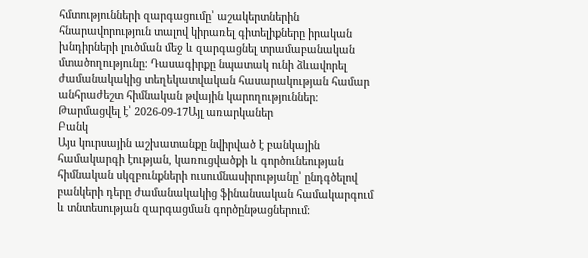հմտությունների զարգացումը՝ աշակերտներին հնարավորություն տալով կիրառել գիտելիքները իրական խնդիրների լուծման մեջ և զարգացնել տրամաբանական մտածողությունը։ Դասագիրքը նպատակ ունի ձևավորել ժամանակակից տեղեկատվական հասարակության համար անհրաժեշտ հիմնական թվային կարողություններ։
Թարմացվել է՝ 2026-09-17Այլ առարկաներ
Բանկ
Այս կուրսային աշխատանքը նվիրված է բանկային համակարգի էության, կառուցվածքի և գործունեության հիմնական սկզբունքների ուսումնասիրությանը՝ ընդգծելով բանկերի դերը ժամանակակից ֆինանսական համակարգում և տնտեսության զարգացման գործընթացներում։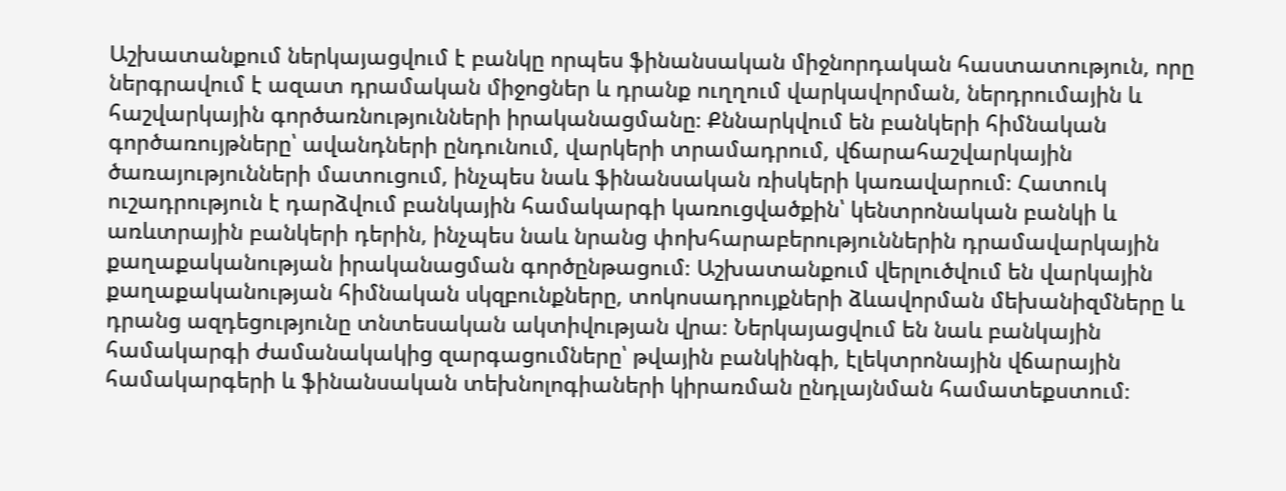Աշխատանքում ներկայացվում է բանկը որպես ֆինանսական միջնորդական հաստատություն, որը ներգրավում է ազատ դրամական միջոցներ և դրանք ուղղում վարկավորման, ներդրումային և հաշվարկային գործառնությունների իրականացմանը։ Քննարկվում են բանկերի հիմնական գործառույթները՝ ավանդների ընդունում, վարկերի տրամադրում, վճարահաշվարկային ծառայությունների մատուցում, ինչպես նաև ֆինանսական ռիսկերի կառավարում։ Հատուկ ուշադրություն է դարձվում բանկային համակարգի կառուցվածքին՝ կենտրոնական բանկի և առևտրային բանկերի դերին, ինչպես նաև նրանց փոխհարաբերություններին դրամավարկային քաղաքականության իրականացման գործընթացում։ Աշխատանքում վերլուծվում են վարկային քաղաքականության հիմնական սկզբունքները, տոկոսադրույքների ձևավորման մեխանիզմները և դրանց ազդեցությունը տնտեսական ակտիվության վրա։ Ներկայացվում են նաև բանկային համակարգի ժամանակակից զարգացումները՝ թվային բանկինգի, էլեկտրոնային վճարային համակարգերի և ֆինանսական տեխնոլոգիաների կիրառման ընդլայնման համատեքստում։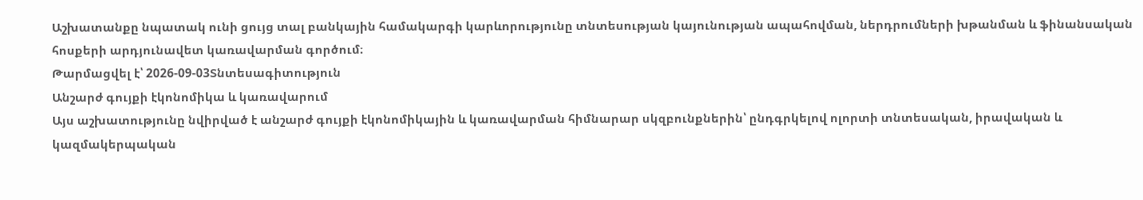Աշխատանքը նպատակ ունի ցույց տալ բանկային համակարգի կարևորությունը տնտեսության կայունության ապահովման, ներդրումների խթանման և ֆինանսական հոսքերի արդյունավետ կառավարման գործում։
Թարմացվել է՝ 2026-09-03Տնտեսագիտություն
Անշարժ գույքի էկոնոմիկա և կառավարում
Այս աշխատությունը նվիրված է անշարժ գույքի էկոնոմիկային և կառավարման հիմնարար սկզբունքներին՝ ընդգրկելով ոլորտի տնտեսական, իրավական և կազմակերպական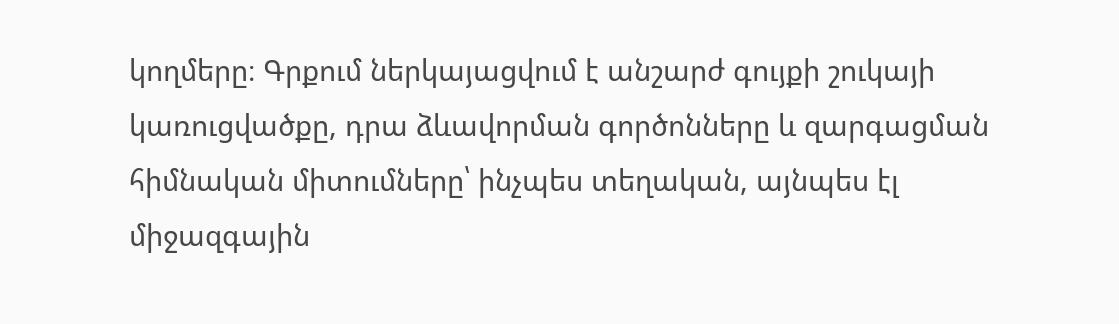կողմերը։ Գրքում ներկայացվում է անշարժ գույքի շուկայի կառուցվածքը, դրա ձևավորման գործոնները և զարգացման հիմնական միտումները՝ ինչպես տեղական, այնպես էլ միջազգային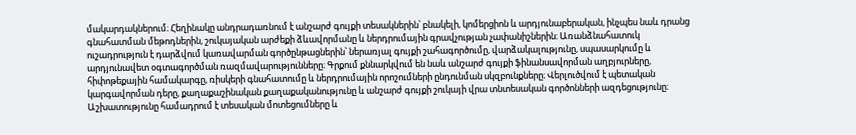մակարդակներում։ Հեղինակը անդրադառնում է անշարժ գույքի տեսակներին՝ բնակելի, կոմերցիոն և արդյունաբերական, ինչպես նաև դրանց գնահատման մեթոդներին, շուկայական արժեքի ձևավորմանը և ներդրումային գրավչության չափանիշներին։ Առանձնահատուկ ուշադրություն է դարձվում կառավարման գործընթացներին՝ ներառյալ գույքի շահագործումը, վարձակալությունը, սպասարկումը և արդյունավետ օգտագործման ռազմավարությունները։ Գրքում քննարկվում են նաև անշարժ գույքի ֆինանսավորման աղբյուրները, հիփոթեքային համակարգը, ռիսկերի գնահատումը և ներդրումային որոշումների ընդունման սկզբունքները։ Վերլուծվում է պետական կարգավորման դերը, քաղաքաշինական քաղաքականությունը և անշարժ գույքի շուկայի վրա տնտեսական գործոնների ազդեցությունը։ Աշխատությունը համադրում է տեսական մոտեցումները և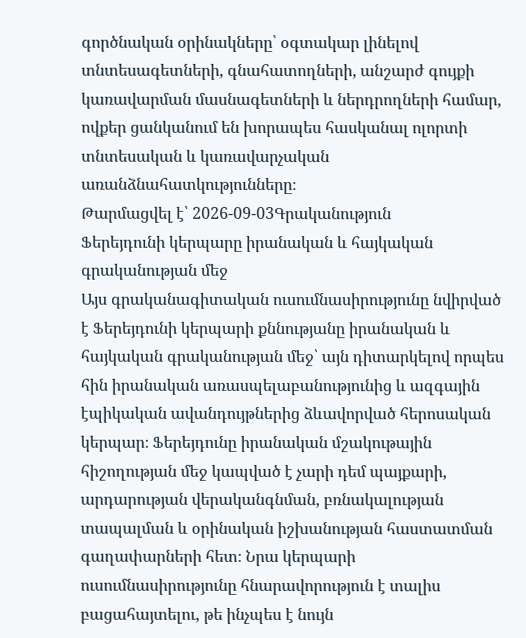գործնական օրինակները՝ օգտակար լինելով տնտեսագետների, գնահատողների, անշարժ գույքի կառավարման մասնագետների և ներդրողների համար, ովքեր ցանկանում են խորապես հասկանալ ոլորտի տնտեսական և կառավարչական առանձնահատկությունները։
Թարմացվել է՝ 2026-09-03Գրականություն
Ֆերեյդունի կերպարը իրանական և հայկական գրականության մեջ
Այս գրականագիտական ուսումնասիրությունը նվիրված է Ֆերեյդունի կերպարի քննությանը իրանական և հայկական գրականության մեջ՝ այն դիտարկելով որպես հին իրանական առասպելաբանությունից և ազգային էպիկական ավանդույթներից ձևավորված հերոսական կերպար։ Ֆերեյդունը իրանական մշակութային հիշողության մեջ կապված է չարի դեմ պայքարի, արդարության վերականգնման, բռնակալության տապալման և օրինական իշխանության հաստատման գաղափարների հետ։ Նրա կերպարի ուսումնասիրությունը հնարավորություն է տալիս բացահայտելու, թե ինչպես է նույն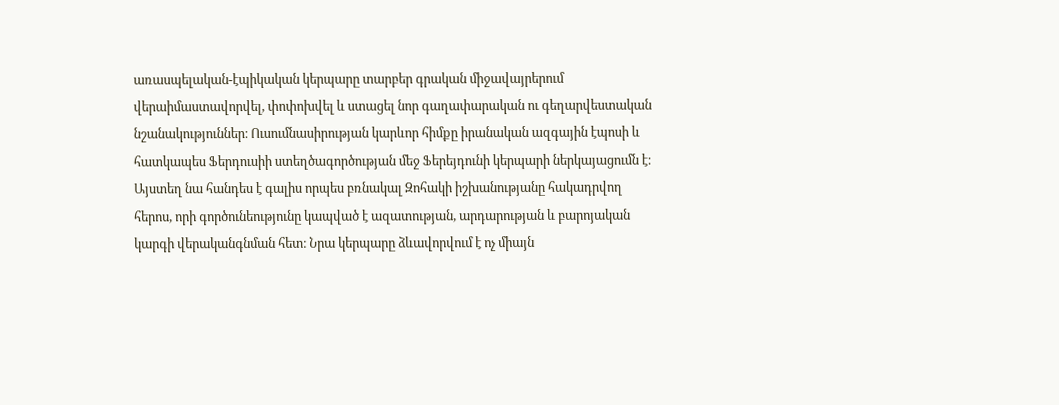առասպելական-էպիկական կերպարը տարբեր գրական միջավայրերում վերաիմաստավորվել, փոփոխվել և ստացել նոր գաղափարական ու գեղարվեստական նշանակություններ։ Ուսումնասիրության կարևոր հիմքը իրանական ազգային էպոսի և հատկապես Ֆերդուսիի ստեղծագործության մեջ Ֆերեյդունի կերպարի ներկայացումն է։ Այստեղ նա հանդես է գալիս որպես բռնակալ Զոհակի իշխանությանը հակադրվող հերոս, որի գործունեությունը կապված է ազատության, արդարության և բարոյական կարգի վերականգնման հետ։ Նրա կերպարը ձևավորվում է ոչ միայն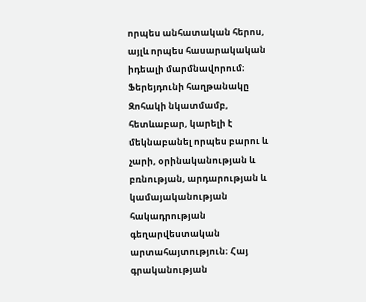որպես անհատական հերոս, այլև որպես հասարակական իդեալի մարմնավորում։ Ֆերեյդունի հաղթանակը Զոհակի նկատմամբ, հետևաբար, կարելի է մեկնաբանել որպես բարու և չարի, օրինականության և բռնության, արդարության և կամայականության հակադրության գեղարվեստական արտահայտություն։ Հայ գրականության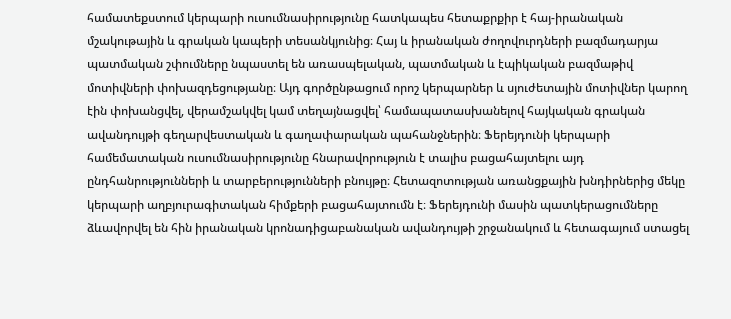համատեքստում կերպարի ուսումնասիրությունը հատկապես հետաքրքիր է հայ-իրանական մշակութային և գրական կապերի տեսանկյունից։ Հայ և իրանական ժողովուրդների բազմադարյա պատմական շփումները նպաստել են առասպելական, պատմական և էպիկական բազմաթիվ մոտիվների փոխազդեցությանը։ Այդ գործընթացում որոշ կերպարներ և սյուժետային մոտիվներ կարող էին փոխանցվել, վերամշակվել կամ տեղայնացվել՝ համապատասխանելով հայկական գրական ավանդույթի գեղարվեստական և գաղափարական պահանջներին։ Ֆերեյդունի կերպարի համեմատական ուսումնասիրությունը հնարավորություն է տալիս բացահայտելու այդ ընդհանրությունների և տարբերությունների բնույթը։ Հետազոտության առանցքային խնդիրներից մեկը կերպարի աղբյուրագիտական հիմքերի բացահայտումն է։ Ֆերեյդունի մասին պատկերացումները ձևավորվել են հին իրանական կրոնադիցաբանական ավանդույթի շրջանակում և հետագայում ստացել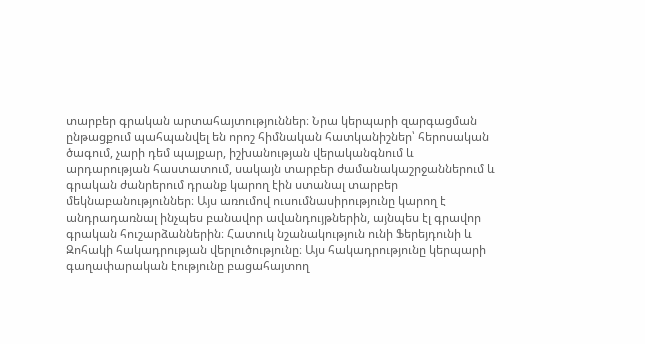տարբեր գրական արտահայտություններ։ Նրա կերպարի զարգացման ընթացքում պահպանվել են որոշ հիմնական հատկանիշներ՝ հերոսական ծագում, չարի դեմ պայքար, իշխանության վերականգնում և արդարության հաստատում, սակայն տարբեր ժամանակաշրջաններում և գրական ժանրերում դրանք կարող էին ստանալ տարբեր մեկնաբանություններ։ Այս առումով ուսումնասիրությունը կարող է անդրադառնալ ինչպես բանավոր ավանդույթներին, այնպես էլ գրավոր գրական հուշարձաններին։ Հատուկ նշանակություն ունի Ֆերեյդունի և Զոհակի հակադրության վերլուծությունը։ Այս հակադրությունը կերպարի գաղափարական էությունը բացահայտող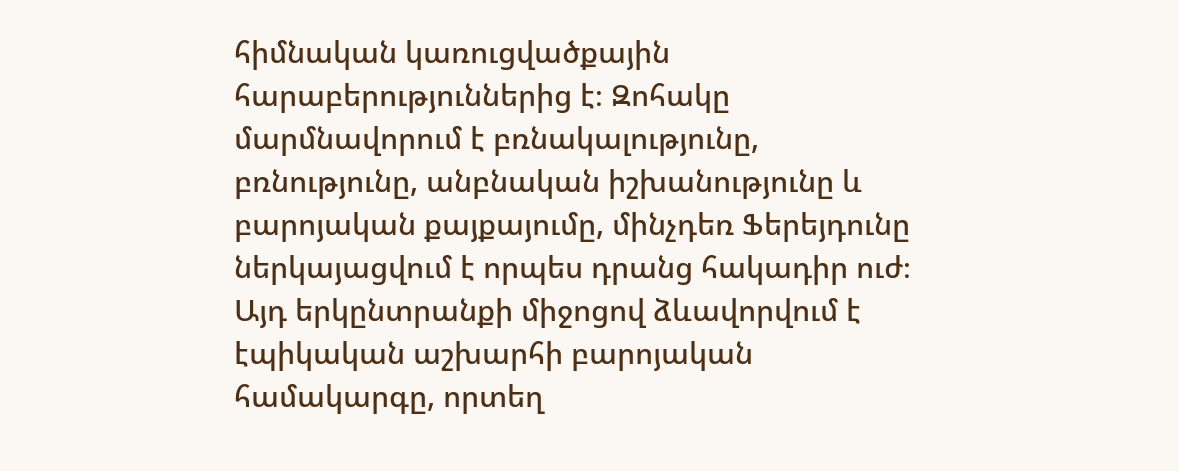հիմնական կառուցվածքային հարաբերություններից է։ Զոհակը մարմնավորում է բռնակալությունը, բռնությունը, անբնական իշխանությունը և բարոյական քայքայումը, մինչդեռ Ֆերեյդունը ներկայացվում է որպես դրանց հակադիր ուժ։ Այդ երկընտրանքի միջոցով ձևավորվում է էպիկական աշխարհի բարոյական համակարգը, որտեղ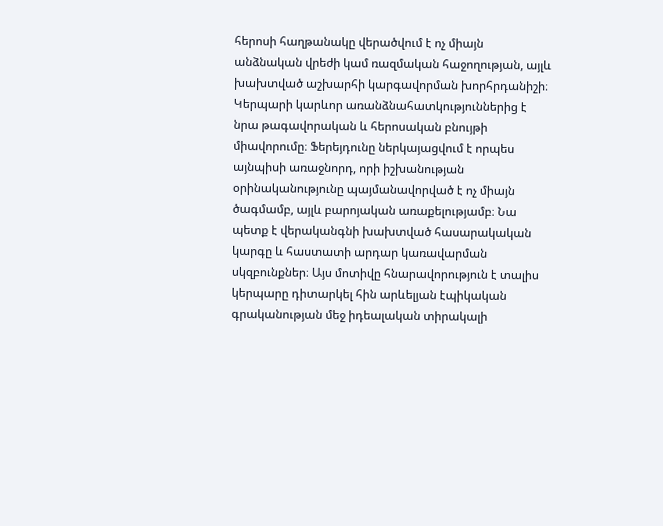հերոսի հաղթանակը վերածվում է ոչ միայն անձնական վրեժի կամ ռազմական հաջողության, այլև խախտված աշխարհի կարգավորման խորհրդանիշի։ Կերպարի կարևոր առանձնահատկություններից է նրա թագավորական և հերոսական բնույթի միավորումը։ Ֆերեյդունը ներկայացվում է որպես այնպիսի առաջնորդ, որի իշխանության օրինականությունը պայմանավորված է ոչ միայն ծագմամբ, այլև բարոյական առաքելությամբ։ Նա պետք է վերականգնի խախտված հասարակական կարգը և հաստատի արդար կառավարման սկզբունքներ։ Այս մոտիվը հնարավորություն է տալիս կերպարը դիտարկել հին արևելյան էպիկական գրականության մեջ իդեալական տիրակալի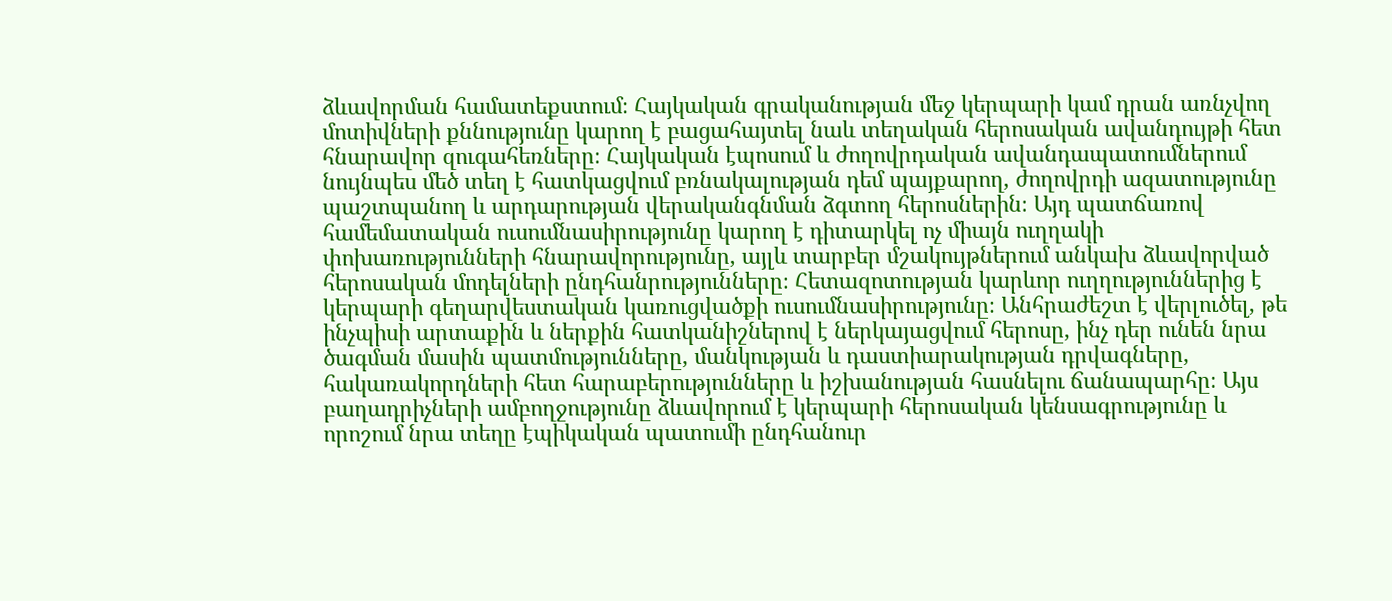ձևավորման համատեքստում։ Հայկական գրականության մեջ կերպարի կամ դրան առնչվող մոտիվների քննությունը կարող է բացահայտել նաև տեղական հերոսական ավանդույթի հետ հնարավոր զուգահեռները։ Հայկական էպոսում և ժողովրդական ավանդապատումներում նույնպես մեծ տեղ է հատկացվում բռնակալության դեմ պայքարող, ժողովրդի ազատությունը պաշտպանող և արդարության վերականգնման ձգտող հերոսներին։ Այդ պատճառով համեմատական ուսումնասիրությունը կարող է դիտարկել ոչ միայն ուղղակի փոխառությունների հնարավորությունը, այլև տարբեր մշակույթներում անկախ ձևավորված հերոսական մոդելների ընդհանրությունները։ Հետազոտության կարևոր ուղղություններից է կերպարի գեղարվեստական կառուցվածքի ուսումնասիրությունը։ Անհրաժեշտ է վերլուծել, թե ինչպիսի արտաքին և ներքին հատկանիշներով է ներկայացվում հերոսը, ինչ դեր ունեն նրա ծագման մասին պատմությունները, մանկության և դաստիարակության դրվագները, հակառակորդների հետ հարաբերությունները և իշխանության հասնելու ճանապարհը։ Այս բաղադրիչների ամբողջությունը ձևավորում է կերպարի հերոսական կենսագրությունը և որոշում նրա տեղը էպիկական պատումի ընդհանուր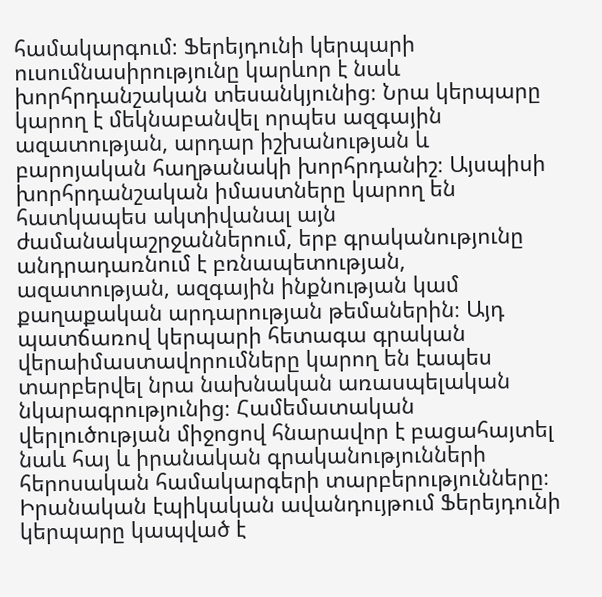համակարգում։ Ֆերեյդունի կերպարի ուսումնասիրությունը կարևոր է նաև խորհրդանշական տեսանկյունից։ Նրա կերպարը կարող է մեկնաբանվել որպես ազգային ազատության, արդար իշխանության և բարոյական հաղթանակի խորհրդանիշ։ Այսպիսի խորհրդանշական իմաստները կարող են հատկապես ակտիվանալ այն ժամանակաշրջաններում, երբ գրականությունը անդրադառնում է բռնապետության, ազատության, ազգային ինքնության կամ քաղաքական արդարության թեմաներին։ Այդ պատճառով կերպարի հետագա գրական վերաիմաստավորումները կարող են էապես տարբերվել նրա նախնական առասպելական նկարագրությունից։ Համեմատական վերլուծության միջոցով հնարավոր է բացահայտել նաև հայ և իրանական գրականությունների հերոսական համակարգերի տարբերությունները։ Իրանական էպիկական ավանդույթում Ֆերեյդունի կերպարը կապված է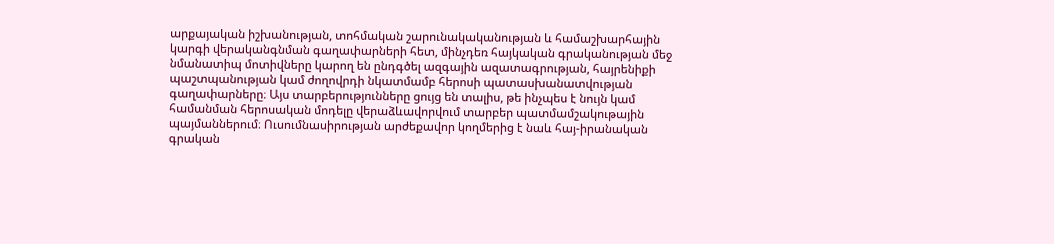արքայական իշխանության, տոհմական շարունակականության և համաշխարհային կարգի վերականգնման գաղափարների հետ, մինչդեռ հայկական գրականության մեջ նմանատիպ մոտիվները կարող են ընդգծել ազգային ազատագրության, հայրենիքի պաշտպանության կամ ժողովրդի նկատմամբ հերոսի պատասխանատվության գաղափարները։ Այս տարբերությունները ցույց են տալիս, թե ինչպես է նույն կամ համանման հերոսական մոդելը վերաձևավորվում տարբեր պատմամշակութային պայմաններում։ Ուսումնասիրության արժեքավոր կողմերից է նաև հայ-իրանական գրական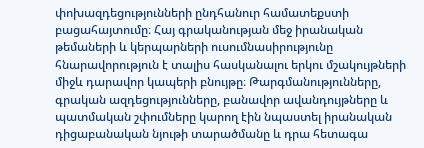փոխազդեցությունների ընդհանուր համատեքստի բացահայտումը։ Հայ գրականության մեջ իրանական թեմաների և կերպարների ուսումնասիրությունը հնարավորություն է տալիս հասկանալու երկու մշակույթների միջև դարավոր կապերի բնույթը։ Թարգմանությունները, գրական ազդեցությունները, բանավոր ավանդույթները և պատմական շփումները կարող էին նպաստել իրանական դիցաբանական նյութի տարածմանը և դրա հետագա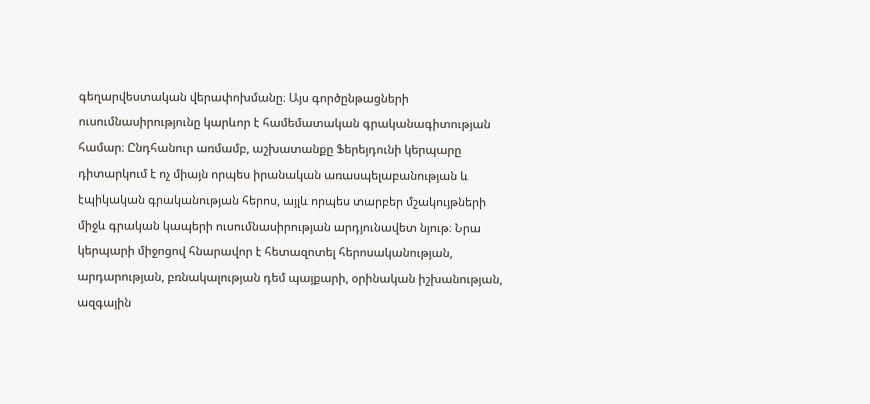գեղարվեստական վերափոխմանը։ Այս գործընթացների ուսումնասիրությունը կարևոր է համեմատական գրականագիտության համար։ Ընդհանուր առմամբ, աշխատանքը Ֆերեյդունի կերպարը դիտարկում է ոչ միայն որպես իրանական առասպելաբանության և էպիկական գրականության հերոս, այլև որպես տարբեր մշակույթների միջև գրական կապերի ուսումնասիրության արդյունավետ նյութ։ Նրա կերպարի միջոցով հնարավոր է հետազոտել հերոսականության, արդարության, բռնակալության դեմ պայքարի, օրինական իշխանության, ազգային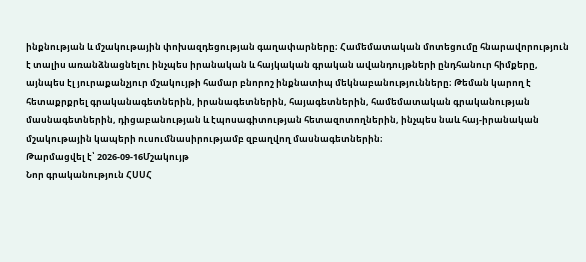ինքնության և մշակութային փոխազդեցության գաղափարները։ Համեմատական մոտեցումը հնարավորություն է տալիս առանձնացնելու ինչպես իրանական և հայկական գրական ավանդույթների ընդհանուր հիմքերը, այնպես էլ յուրաքանչյուր մշակույթի համար բնորոշ ինքնատիպ մեկնաբանությունները։ Թեման կարող է հետաքրքրել գրականագետներին, իրանագետներին, հայագետներին, համեմատական գրականության մասնագետներին, դիցաբանության և էպոսագիտության հետազոտողներին, ինչպես նաև հայ-իրանական մշակութային կապերի ուսումնասիրությամբ զբաղվող մասնագետներին։
Թարմացվել է՝ 2026-09-16Մշակույթ
Նոր գրականություն ՀՍՍՀ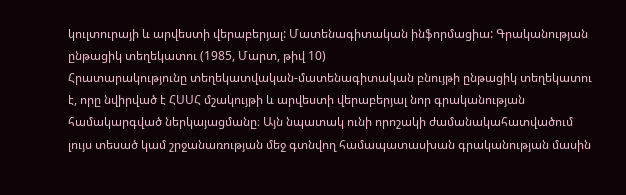կուլտուրայի և արվեստի վերաբերյալ: Մատենագիտական ինֆորմացիա: Գրականության ընթացիկ տեղեկատու (1985, Մարտ, թիվ 10)
Հրատարակությունը տեղեկատվական-մատենագիտական բնույթի ընթացիկ տեղեկատու է, որը նվիրված է ՀՍՍՀ մշակույթի և արվեստի վերաբերյալ նոր գրականության համակարգված ներկայացմանը։ Այն նպատակ ունի որոշակի ժամանակահատվածում լույս տեսած կամ շրջանառության մեջ գտնվող համապատասխան գրականության մասին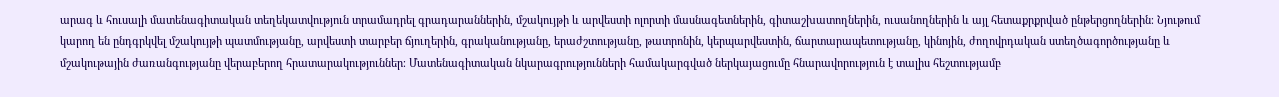արագ և հուսալի մատենագիտական տեղեկատվություն տրամադրել գրադարաններին, մշակույթի և արվեստի ոլորտի մասնագետներին, գիտաշխատողներին, ուսանողներին և այլ հետաքրքրված ընթերցողներին։ Նյութում կարող են ընդգրկվել մշակույթի պատմությանը, արվեստի տարբեր ճյուղերին, գրականությանը, երաժշտությանը, թատրոնին, կերպարվեստին, ճարտարապետությանը, կինոյին, ժողովրդական ստեղծագործությանը և մշակութային ժառանգությանը վերաբերող հրատարակություններ։ Մատենագիտական նկարագրությունների համակարգված ներկայացումը հնարավորություն է տալիս հեշտությամբ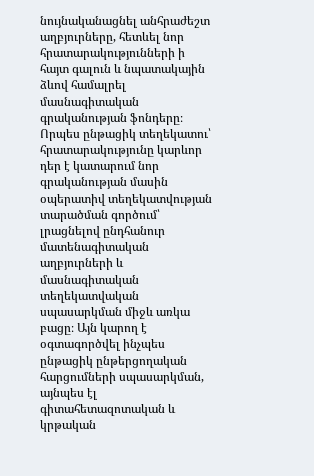նույնականացնել անհրաժեշտ աղբյուրները, հետևել նոր հրատարակությունների ի հայտ գալուն և նպատակային ձևով համալրել մասնագիտական գրականության ֆոնդերը։ Որպես ընթացիկ տեղեկատու՝ հրատարակությունը կարևոր դեր է կատարում նոր գրականության մասին օպերատիվ տեղեկատվության տարածման գործում՝ լրացնելով ընդհանուր մատենագիտական աղբյուրների և մասնագիտական տեղեկատվական սպասարկման միջև առկա բացը։ Այն կարող է օգտագործվել ինչպես ընթացիկ ընթերցողական հարցումների սպասարկման, այնպես էլ գիտահետազոտական և կրթական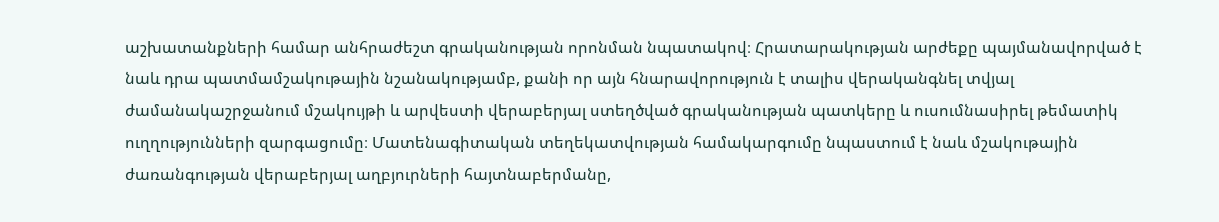աշխատանքների համար անհրաժեշտ գրականության որոնման նպատակով։ Հրատարակության արժեքը պայմանավորված է նաև դրա պատմամշակութային նշանակությամբ, քանի որ այն հնարավորություն է տալիս վերականգնել տվյալ ժամանակաշրջանում մշակույթի և արվեստի վերաբերյալ ստեղծված գրականության պատկերը և ուսումնասիրել թեմատիկ ուղղությունների զարգացումը։ Մատենագիտական տեղեկատվության համակարգումը նպաստում է նաև մշակութային ժառանգության վերաբերյալ աղբյուրների հայտնաբերմանը,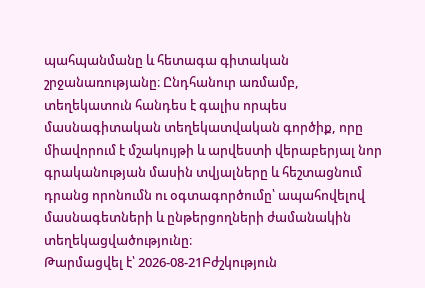պահպանմանը և հետագա գիտական շրջանառությանը։ Ընդհանուր առմամբ, տեղեկատուն հանդես է գալիս որպես մասնագիտական տեղեկատվական գործիք, որը միավորում է մշակույթի և արվեստի վերաբերյալ նոր գրականության մասին տվյալները և հեշտացնում դրանց որոնումն ու օգտագործումը՝ ապահովելով մասնագետների և ընթերցողների ժամանակին տեղեկացվածությունը։
Թարմացվել է՝ 2026-08-21Բժշկություն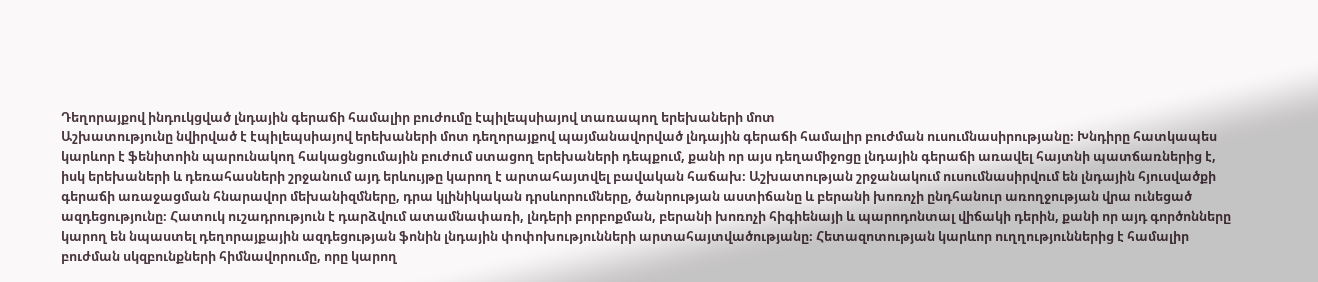Դեղորայքով ինդուկցված լնդային գերաճի համալիր բուժումը էպիլեպսիայով տառապող երեխաների մոտ
Աշխատությունը նվիրված է էպիլեպսիայով երեխաների մոտ դեղորայքով պայմանավորված լնդային գերաճի համալիր բուժման ուսումնասիրությանը։ Խնդիրը հատկապես կարևոր է ֆենիտոին պարունակող հակացնցումային բուժում ստացող երեխաների դեպքում, քանի որ այս դեղամիջոցը լնդային գերաճի առավել հայտնի պատճառներից է, իսկ երեխաների և դեռահասների շրջանում այդ երևույթը կարող է արտահայտվել բավական հաճախ։ Աշխատության շրջանակում ուսումնասիրվում են լնդային հյուսվածքի գերաճի առաջացման հնարավոր մեխանիզմները, դրա կլինիկական դրսևորումները, ծանրության աստիճանը և բերանի խոռոչի ընդհանուր առողջության վրա ունեցած ազդեցությունը։ Հատուկ ուշադրություն է դարձվում ատամնափառի, լնդերի բորբոքման, բերանի խոռոչի հիգիենայի և պարոդոնտալ վիճակի դերին, քանի որ այդ գործոնները կարող են նպաստել դեղորայքային ազդեցության ֆոնին լնդային փոփոխությունների արտահայտվածությանը։ Հետազոտության կարևոր ուղղություններից է համալիր բուժման սկզբունքների հիմնավորումը, որը կարող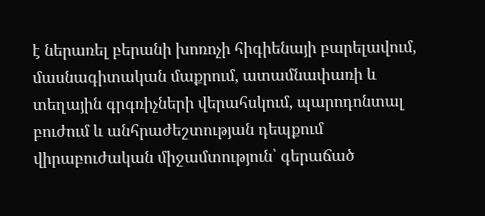է ներառել բերանի խոռոչի հիգիենայի բարելավում, մասնագիտական մաքրում, ատամնափառի և տեղային գրգռիչների վերահսկում, պարոդոնտալ բուժում և անհրաժեշտության դեպքում վիրաբուժական միջամտություն՝ գերաճած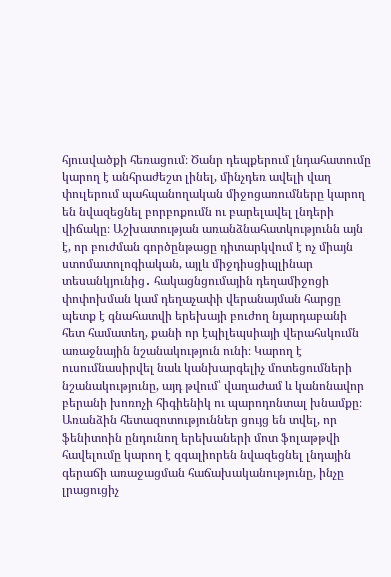հյուսվածքի հեռացում։ Ծանր դեպքերում լնդահատումը կարող է անհրաժեշտ լինել, մինչդեռ ավելի վաղ փուլերում պահպանողական միջոցառումները կարող են նվազեցնել բորբոքումն ու բարելավել լնդերի վիճակը։ Աշխատության առանձնահատկությունն այն է, որ բուժման գործընթացը դիտարկվում է ոչ միայն ստոմատոլոգիական, այլև միջդիսցիպլինար տեսանկյունից․ հակացնցումային դեղամիջոցի փոփոխման կամ դեղաչափի վերանայման հարցը պետք է գնահատվի երեխայի բուժող նյարդաբանի հետ համատեղ, քանի որ էպիլեպսիայի վերահսկումն առաջնային նշանակություն ունի։ Կարող է ուսումնասիրվել նաև կանխարգելիչ մոտեցումների նշանակությունը, այդ թվում՝ վաղաժամ և կանոնավոր բերանի խոռոչի հիգիենիկ ու պարոդոնտալ խնամքը։ Առանձին հետազոտություններ ցույց են տվել, որ ֆենիտոին ընդունող երեխաների մոտ ֆոլաթթվի հավելումը կարող է զգալիորեն նվազեցնել լնդային գերաճի առաջացման հաճախականությունը, ինչը լրացուցիչ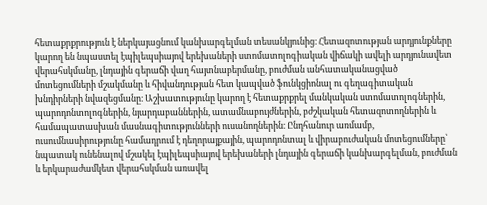հետաքրքրություն է ներկայացնում կանխարգելման տեսանկյունից։ Հետազոտության արդյունքները կարող են նպաստել էպիլեպսիայով երեխաների ստոմատոլոգիական վիճակի ավելի արդյունավետ վերահսկմանը, լնդային գերաճի վաղ հայտնաբերմանը, բուժման անհատականացված մոտեցումների մշակմանը և հիվանդության հետ կապված ֆունկցիոնալ ու գեղագիտական խնդիրների նվազեցմանը։ Աշխատությունը կարող է հետաքրքրել մանկական ստոմատոլոգներին, պարոդոնտոլոգներին, նյարդաբաններին, ատամնաբույժներին, բժշկական հետազոտողներին և համապատասխան մասնագիտությունների ուսանողներին։ Ընդհանուր առմամբ, ուսումնասիրությունը համադրում է դեղորայքային, պարոդոնտալ և վիրաբուժական մոտեցումները՝ նպատակ ունենալով մշակել էպիլեպսիայով երեխաների լնդային գերաճի կանխարգելման, բուժման և երկարաժամկետ վերահսկման առավել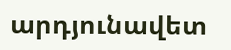արդյունավետ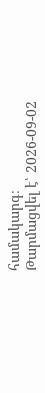համակարգ։
Թարմացվել է՝ 2026-09-02